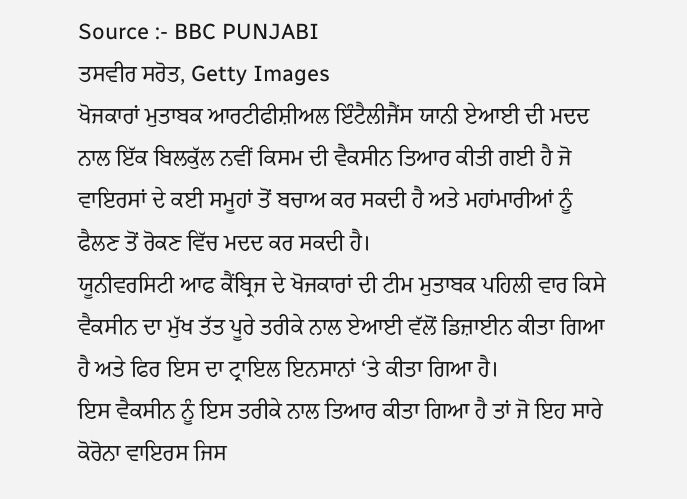Source :- BBC PUNJABI
ਤਸਵੀਰ ਸਰੋਤ, Getty Images
ਖੋਜਕਾਰਾਂ ਮੁਤਾਬਕ ਆਰਟੀਫੀਸ਼ੀਅਲ ਇੰਟੈਲੀਜੈਂਸ ਯਾਨੀ ਏਆਈ ਦੀ ਮਦਦ ਨਾਲ ਇੱਕ ਬਿਲਕੁੱਲ ਨਵੀਂ ਕਿਸਮ ਦੀ ਵੈਕਸੀਨ ਤਿਆਰ ਕੀਤੀ ਗਈ ਹੈ ਜੋ ਵਾਇਰਸਾਂ ਦੇ ਕਈ ਸਮੂਹਾਂ ਤੋਂ ਬਚਾਅ ਕਰ ਸਕਦੀ ਹੈ ਅਤੇ ਮਹਾਂਮਾਰੀਆਂ ਨੂੰ ਫੈਲਣ ਤੋਂ ਰੋਕਣ ਵਿੱਚ ਮਦਦ ਕਰ ਸਕਦੀ ਹੈ।
ਯੂਨੀਵਰਸਿਟੀ ਆਫ ਕੈਂਬ੍ਰਿਜ ਦੇ ਖੋਜਕਾਰਾਂ ਦੀ ਟੀਮ ਮੁਤਾਬਕ ਪਹਿਲੀ ਵਾਰ ਕਿਸੇ ਵੈਕਸੀਨ ਦਾ ਮੁੱਖ ਤੱਤ ਪੂਰੇ ਤਰੀਕੇ ਨਾਲ ਏਆਈ ਵੱਲੋਂ ਡਿਜ਼ਾਈਨ ਕੀਤਾ ਗਿਆ ਹੈ ਅਤੇ ਫਿਰ ਇਸ ਦਾ ਟ੍ਰਾਇਲ ਇਨਸਾਨਾਂ ‘ਤੇ ਕੀਤਾ ਗਿਆ ਹੈ।
ਇਸ ਵੈਕਸੀਨ ਨੂੰ ਇਸ ਤਰੀਕੇ ਨਾਲ ਤਿਆਰ ਕੀਤਾ ਗਿਆ ਹੈ ਤਾਂ ਜੋ ਇਹ ਸਾਰੇ ਕੋਰੋਨਾ ਵਾਇਰਸ ਜਿਸ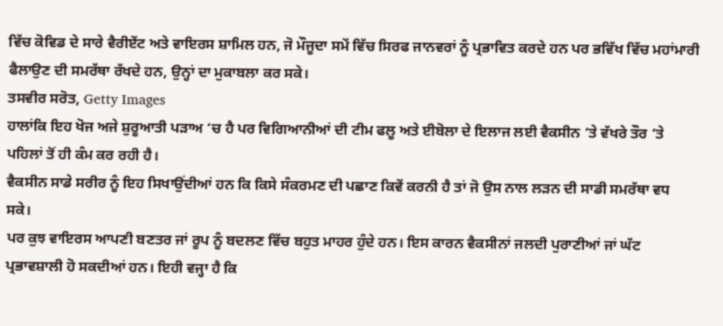ਵਿੱਚ ਕੋਵਿਡ ਦੇ ਸਾਰੇ ਵੈਰੀਏਂਟ ਅਤੇ ਵਾਇਰਸ ਸ਼ਾਮਿਲ ਹਨ, ਜੋ ਮੌਜੂਦਾ ਸਮੇਂ ਵਿੱਚ ਸਿਰਫ ਜਾਨਵਰਾਂ ਨੂੰ ਪ੍ਰਭਾਵਿਤ ਕਰਦੇ ਹਨ ਪਰ ਭਵਿੱਖ ਵਿੱਚ ਮਹਾਂਮਾਰੀ ਫੈਲਾਉਣ ਦੀ ਸਮਰੱਥਾ ਰੱਖਦੇ ਹਨ, ਉਨ੍ਹਾਂ ਦਾ ਮੁਕਾਬਲਾ ਕਰ ਸਕੇ।
ਤਸਵੀਰ ਸਰੋਤ, Getty Images
ਹਾਲਾਂਕਿ ਇਹ ਖੋਜ ਅਜੇ ਸ਼ੁਰੂਆਤੀ ਪੜਾਅ ‘ਚ ਹੈ ਪਰ ਵਿਗਿਆਨੀਆਂ ਦੀ ਟੀਮ ਫਲੂ ਅਤੇ ਈਬੋਲਾ ਦੇ ਇਲਾਜ ਲਈ ਵੈਕਸੀਨ ‘ਤੇ ਵੱਖਰੇ ਤੌਰ ‘ਤੇ ਪਹਿਲਾਂ ਤੋਂ ਹੀ ਕੰਮ ਕਰ ਰਹੀ ਹੈ।
ਵੈਕਸੀਨ ਸਾਡੇ ਸਰੀਰ ਨੂੰ ਇਹ ਸਿਖਾਉਂਦੀਆਂ ਹਨ ਕਿ ਕਿਸੇ ਸੰਕਰਮਣ ਦੀ ਪਛਾਣ ਕਿਵੇਂ ਕਰਨੀ ਹੈ ਤਾਂ ਜੋ ਉਸ ਨਾਲ ਲੜਨ ਦੀ ਸਾਡੀ ਸਮਰੱਥਾ ਵਧ ਸਕੇ।
ਪਰ ਕੁਝ ਵਾਇਰਸ ਆਪਣੀ ਬਣਤਰ ਜਾਂ ਰੂਪ ਨੂੰ ਬਦਲਣ ਵਿੱਚ ਬਹੁਤ ਮਾਹਰ ਹੁੰਦੇ ਹਨ। ਇਸ ਕਾਰਨ ਵੈਕਸੀਨਾਂ ਜਲਦੀ ਪੁਰਾਣੀਆਂ ਜਾਂ ਘੱਟ ਪ੍ਰਭਾਵਸ਼ਾਲੀ ਹੋ ਸਕਦੀਆਂ ਹਨ। ਇਹੀ ਵਜ੍ਹਾ ਹੈ ਕਿ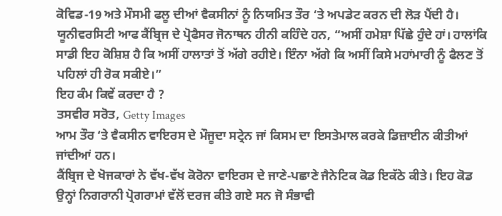ਕੋਵਿਡ-19 ਅਤੇ ਮੌਸਮੀ ਫਲੂ ਦੀਆਂ ਵੈਕਸੀਨਾਂ ਨੂੰ ਨਿਯਮਿਤ ਤੌਰ ‘ਤੇ ਅਪਡੇਟ ਕਰਨ ਦੀ ਲੋੜ ਪੈਂਦੀ ਹੈ।
ਯੂਨੀਵਰਸਿਟੀ ਆਫ ਕੈਂਬ੍ਰਿਜ ਦੇ ਪ੍ਰੋਫੈਸਰ ਜੋਨਾਥਨ ਹੀਨੀ ਕਹਿੰਦੇ ਹਨ, “ਅਸੀਂ ਹਮੇਸ਼ਾ ਪਿੱਛੇ ਹੁੰਦੇ ਹਾਂ। ਹਾਲਾਂਕਿ ਸਾਡੀ ਇਹ ਕੋਸ਼ਿਸ਼ ਹੈ ਕਿ ਅਸੀਂ ਹਾਲਾਤਾਂ ਤੋਂ ਅੱਗੇ ਰਹੀਏ। ਇੰਨਾ ਅੱਗੇ ਕਿ ਅਸੀਂ ਕਿਸੇ ਮਹਾਂਮਾਰੀ ਨੂੰ ਫੈਲਣ ਤੋਂ ਪਹਿਲਾਂ ਹੀ ਰੋਕ ਸਕੀਏ।”
ਇਹ ਕੰਮ ਕਿਵੇਂ ਕਰਦਾ ਹੈ ?
ਤਸਵੀਰ ਸਰੋਤ, Getty Images
ਆਮ ਤੌਰ ‘ਤੇ ਵੈਕਸੀਨ ਵਾਇਰਸ ਦੇ ਮੌਜੂਦਾ ਸਟ੍ਰੇਨ ਜਾਂ ਕਿਸਮ ਦਾ ਇਸਤੇਮਾਲ ਕਰਕੇ ਡਿਜ਼ਾਈਨ ਕੀਤੀਆਂ ਜਾਂਦੀਆਂ ਹਨ।
ਕੈਂਬ੍ਰਿਜ ਦੇ ਖੋਜਕਾਰਾਂ ਨੇ ਵੱਖ-ਵੱਖ ਕੋਰੋਨਾ ਵਾਇਰਸ ਦੇ ਜਾਣੇ-ਪਛਾਣੇ ਜੈਨੇਟਿਕ ਕੋਡ ਇਕੱਠੇ ਕੀਤੇ। ਇਹ ਕੋਡ ਉਨ੍ਹਾਂ ਨਿਗਰਾਨੀ ਪ੍ਰੋਗਰਾਮਾਂ ਵੱਲੋਂ ਦਰਜ ਕੀਤੇ ਗਏ ਸਨ ਜੋ ਸੰਭਾਵੀ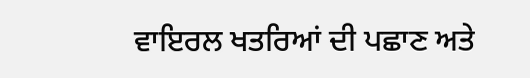ਵਾਇਰਲ ਖਤਰਿਆਂ ਦੀ ਪਛਾਣ ਅਤੇ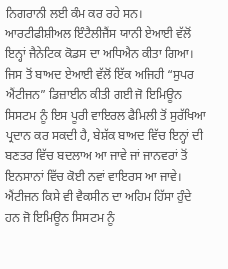ਨਿਗਰਾਨੀ ਲਈ ਕੰਮ ਕਰ ਰਹੇ ਸਨ।
ਆਰਟੀਫੀਸ਼ੀਅਲ ਇੰਟੈਲੀਜੈਂਸ ਯਾਨੀ ਏਆਈ ਵੱਲੋਂ ਇਨ੍ਹਾਂ ਜੈਨੇਟਿਕ ਕੋਡਸ ਦਾ ਅਧਿਐਨ ਕੀਤਾ ਗਿਆ। ਜਿਸ ਤੋਂ ਬਾਅਦ ਏਆਈ ਵੱਲੋਂ ਇੱਕ ਅਜਿਹੀ “ਸੁਪਰ ਐਂਟੀਜਨ” ਡਿਜ਼ਾਈਨ ਕੀਤੀ ਗਈ ਜੋ ਇਮਿਊਨ ਸਿਸਟਮ ਨੂੰ ਇਸ ਪੂਰੀ ਵਾਇਰਲ ਫੈਮਿਲੀ ਤੋਂ ਸੁਰੱਖਿਆ ਪ੍ਰਦਾਨ ਕਰ ਸਕਦੀ ਹੈ, ਬੇਸ਼ੱਕ ਬਾਅਦ ਵਿੱਚ ਇਨ੍ਹਾਂ ਦੀ ਬਣਤਰ ਵਿੱਚ ਬਦਲਾਅ ਆ ਜਾਵੇ ਜਾਂ ਜਾਨਵਰਾਂ ਤੋਂ ਇਨਸਾਨਾਂ ਵਿੱਚ ਕੋਈ ਨਵਾਂ ਵਾਇਰਸ ਆ ਜਾਵੇ।
ਐਂਟੀਜਨ ਕਿਸੇ ਵੀ ਵੈਕਸੀਨ ਦਾ ਅਹਿਮ ਹਿੱਸਾ ਹੁੰਦੇ ਹਨ ਜੋ ਇਮਿਊਨ ਸਿਸਟਮ ਨੂੰ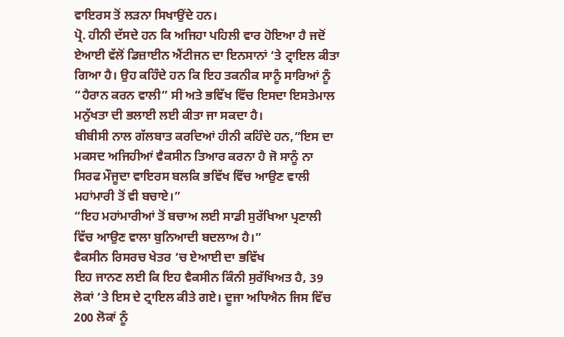ਵਾਇਰਸ ਤੋਂ ਲੜਨਾ ਸਿਖਾਉਂਦੇ ਹਨ।
ਪ੍ਰੋ. ਹੀਨੀ ਦੱਸਦੇ ਹਨ ਕਿ ਅਜਿਹਾ ਪਹਿਲੀ ਵਾਰ ਹੋਇਆ ਹੈ ਜਦੋਂ ਏਆਈ ਵੱਲੋਂ ਡਿਜ਼ਾਈਨ ਐਂਟੀਜਨ ਦਾ ਇਨਸਾਨਾਂ ‘ਤੇ ਟ੍ਰਾਇਲ ਕੀਤਾ ਗਿਆ ਹੈ। ਉਹ ਕਹਿੰਦੇ ਹਨ ਕਿ ਇਹ ਤਕਨੀਕ ਸਾਨੂੰ ਸਾਰਿਆਂ ਨੂੰ “ਹੈਰਾਨ ਕਰਨ ਵਾਲੀ” ਸੀ ਅਤੇ ਭਵਿੱਖ ਵਿੱਚ ਇਸਦਾ ਇਸਤੇਮਾਲ ਮਨੁੱਖਤਾ ਦੀ ਭਲਾਈ ਲਈ ਕੀਤਾ ਜਾ ਸਕਦਾ ਹੈ।
ਬੀਬੀਸੀ ਨਾਲ ਗੱਲਬਾਤ ਕਰਦਿਆਂ ਹੀਨੀ ਕਹਿੰਦੇ ਹਨ,”ਇਸ ਦਾ ਮਕਸਦ ਅਜਿਹੀਆਂ ਵੈਕਸੀਨ ਤਿਆਰ ਕਰਨਾ ਹੈ ਜੋ ਸਾਨੂੰ ਨਾ ਸਿਰਫ ਮੌਜੂਦਾ ਵਾਇਰਸ ਬਲਕਿ ਭਵਿੱਖ ਵਿੱਚ ਆਉਣ ਵਾਲੀ ਮਹਾਂਮਾਰੀ ਤੋਂ ਵੀ ਬਚਾਏ।”
“ਇਹ ਮਹਾਂਮਾਰੀਆਂ ਤੋਂ ਬਚਾਅ ਲਈ ਸਾਡੀ ਸੁਰੱਖਿਆ ਪ੍ਰਣਾਲੀ ਵਿੱਚ ਆਉਣ ਵਾਲਾ ਬੁਨਿਆਦੀ ਬਦਲਾਅ ਹੈ।”
ਵੈਕਸੀਨ ਰਿਸਰਚ ਖੇਤਰ ‘ਚ ਏਆਈ ਦਾ ਭਵਿੱਖ
ਇਹ ਜਾਨਣ ਲਈ ਕਿ ਇਹ ਵੈਕਸੀਨ ਕਿੰਨੀ ਸੁਰੱਖਿਅਤ ਹੈ, 39 ਲੋਕਾਂ ‘ਤੇ ਇਸ ਦੇ ਟ੍ਰਾਇਲ ਕੀਤੇ ਗਏ। ਦੂਜਾ ਅਧਿਐਨ ਜਿਸ ਵਿੱਚ 200 ਲੋਕਾਂ ਨੂੰ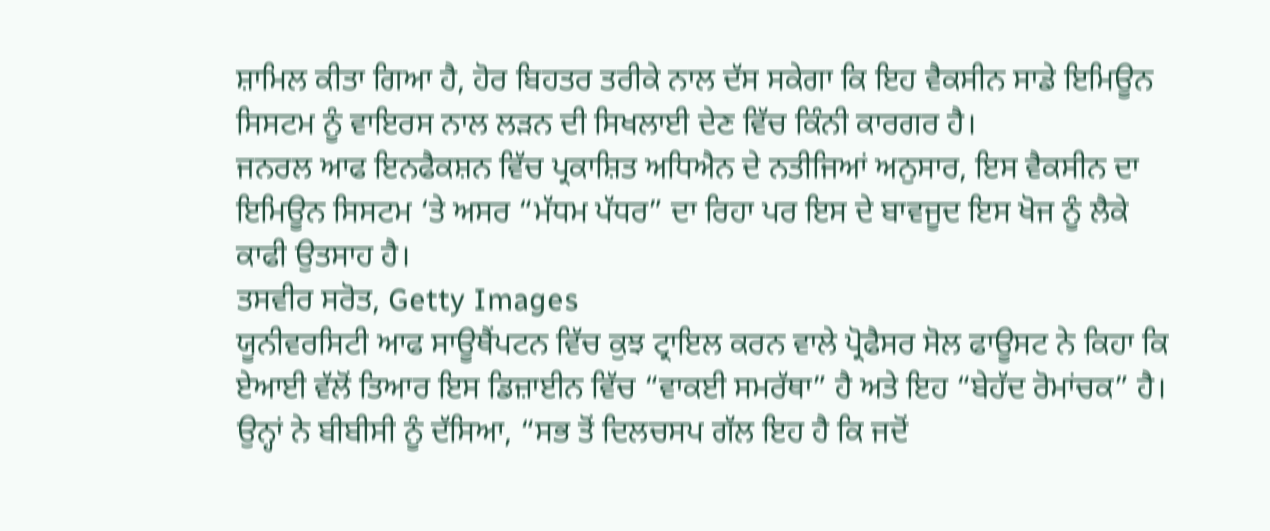ਸ਼ਾਮਿਲ ਕੀਤਾ ਗਿਆ ਹੈ, ਹੋਰ ਬਿਹਤਰ ਤਰੀਕੇ ਨਾਲ ਦੱਸ ਸਕੇਗਾ ਕਿ ਇਹ ਵੈਕਸੀਨ ਸਾਡੇ ਇਮਿਊਨ ਸਿਸਟਮ ਨੂੰ ਵਾਇਰਸ ਨਾਲ ਲੜਨ ਦੀ ਸਿਖਲਾਈ ਦੇਣ ਵਿੱਚ ਕਿੰਨੀ ਕਾਰਗਰ ਹੈ।
ਜਨਰਲ ਆਫ ਇਨਫੈਕਸ਼ਨ ਵਿੱਚ ਪ੍ਰਕਾਸ਼ਿਤ ਅਧਿਐਨ ਦੇ ਨਤੀਜਿਆਂ ਅਨੁਸਾਰ, ਇਸ ਵੈਕਸੀਨ ਦਾ ਇਮਿਊਨ ਸਿਸਟਮ ‘ਤੇ ਅਸਰ “ਮੱਧਮ ਪੱਧਰ” ਦਾ ਰਿਹਾ ਪਰ ਇਸ ਦੇ ਬਾਵਜੂਦ ਇਸ ਖੋਜ ਨੂੰ ਲੈਕੇ ਕਾਫੀ ਉਤਸਾਹ ਹੈ।
ਤਸਵੀਰ ਸਰੋਤ, Getty Images
ਯੂਨੀਵਰਸਿਟੀ ਆਫ ਸਾਊਥੈਂਪਟਨ ਵਿੱਚ ਕੁਝ ਟ੍ਰਾਇਲ ਕਰਨ ਵਾਲੇ ਪ੍ਰੋਫੈਸਰ ਸੋਲ ਫਾਊਸਟ ਨੇ ਕਿਹਾ ਕਿ ਏਆਈ ਵੱਲੋਂ ਤਿਆਰ ਇਸ ਡਿਜ਼ਾਈਨ ਵਿੱਚ “ਵਾਕਈ ਸਮਰੱਥਾ” ਹੈ ਅਤੇ ਇਹ “ਬੇਹੱਦ ਰੋਮਾਂਚਕ” ਹੈ।
ਉਨ੍ਹਾਂ ਨੇ ਬੀਬੀਸੀ ਨੂੰ ਦੱਸਿਆ, “ਸਭ ਤੋਂ ਦਿਲਚਸਪ ਗੱਲ ਇਹ ਹੈ ਕਿ ਜਦੋਂ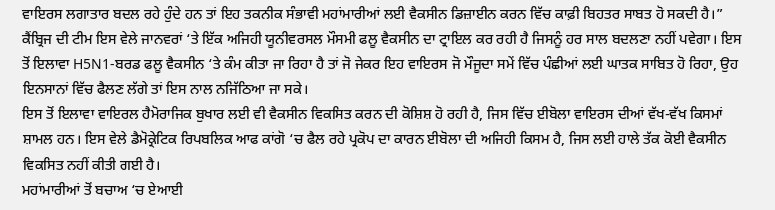ਵਾਇਰਸ ਲਗਾਤਾਰ ਬਦਲ ਰਹੇ ਹੁੰਦੇ ਹਨ ਤਾਂ ਇਹ ਤਕਨੀਕ ਸੰਭਾਵੀ ਮਹਾਂਮਾਰੀਆਂ ਲਈ ਵੈਕਸੀਨ ਡਿਜ਼ਾਈਨ ਕਰਨ ਵਿੱਚ ਕਾਫ਼ੀ ਬਿਹਤਰ ਸਾਬਤ ਹੋ ਸਕਦੀ ਹੈ।”
ਕੈਂਬ੍ਰਿਜ ਦੀ ਟੀਮ ਇਸ ਵੇਲੇ ਜਾਨਵਰਾਂ ‘ਤੇ ਇੱਕ ਅਜਿਹੀ ਯੂਨੀਵਰਸਲ ਮੌਸਮੀ ਫਲੂ ਵੈਕਸੀਨ ਦਾ ਟ੍ਰਾਇਲ ਕਰ ਰਹੀ ਹੈ ਜਿਸਨੂੰ ਹਰ ਸਾਲ ਬਦਲਣਾ ਨਹੀਂ ਪਵੇਗਾ। ਇਸ ਤੋਂ ਇਲਾਵਾ H5N1-ਬਰਡ ਫਲੂ ਵੈਕਸੀਨ ‘ਤੇ ਕੰਮ ਕੀਤਾ ਜਾ ਰਿਹਾ ਹੈ ਤਾਂ ਜੋ ਜੇਕਰ ਇਹ ਵਾਇਰਸ ਜੋ ਮੌਜੂਦਾ ਸਮੇਂ ਵਿੱਚ ਪੰਛੀਆਂ ਲਈ ਘਾਤਕ ਸਾਬਿਤ ਹੋ ਰਿਹਾ, ਉਹ ਇਨਸਾਨਾਂ ਵਿੱਚ ਫੈਲਣ ਲੱਗੇ ਤਾਂ ਇਸ ਨਾਲ ਨਜਿੱਠਿਆ ਜਾ ਸਕੇ।
ਇਸ ਤੋਂ ਇਲਾਵਾ ਵਾਇਰਲ ਹੈਮੋਰਾਜਿਕ ਬੁਖਾਰ ਲਈ ਵੀ ਵੈਕਸੀਨ ਵਿਕਸਿਤ ਕਰਨ ਦੀ ਕੋਸ਼ਿਸ਼ ਹੋ ਰਹੀ ਹੈ, ਜਿਸ ਵਿੱਚ ਈਬੋਲਾ ਵਾਇਰਸ ਦੀਆਂ ਵੱਖ-ਵੱਖ ਕਿਸਮਾਂ ਸ਼ਾਮਲ ਹਨ। ਇਸ ਵੇਲੇ ਡੈਮੋਕ੍ਰੇਟਿਕ ਰਿਪਬਲਿਕ ਆਫ ਕਾਂਗੋ ‘ਚ ਫੈਲ ਰਹੇ ਪ੍ਰਕੋਪ ਦਾ ਕਾਰਨ ਈਬੋਲਾ ਦੀ ਅਜਿਹੀ ਕਿਸਮ ਹੈ, ਜਿਸ ਲਈ ਹਾਲੇ ਤੱਕ ਕੋਈ ਵੈਕਸੀਨ ਵਿਕਸਿਤ ਨਹੀਂ ਕੀਤੀ ਗਈ ਹੈ।
ਮਹਾਂਮਾਰੀਆਂ ਤੋਂ ਬਚਾਅ ‘ਚ ਏਆਈ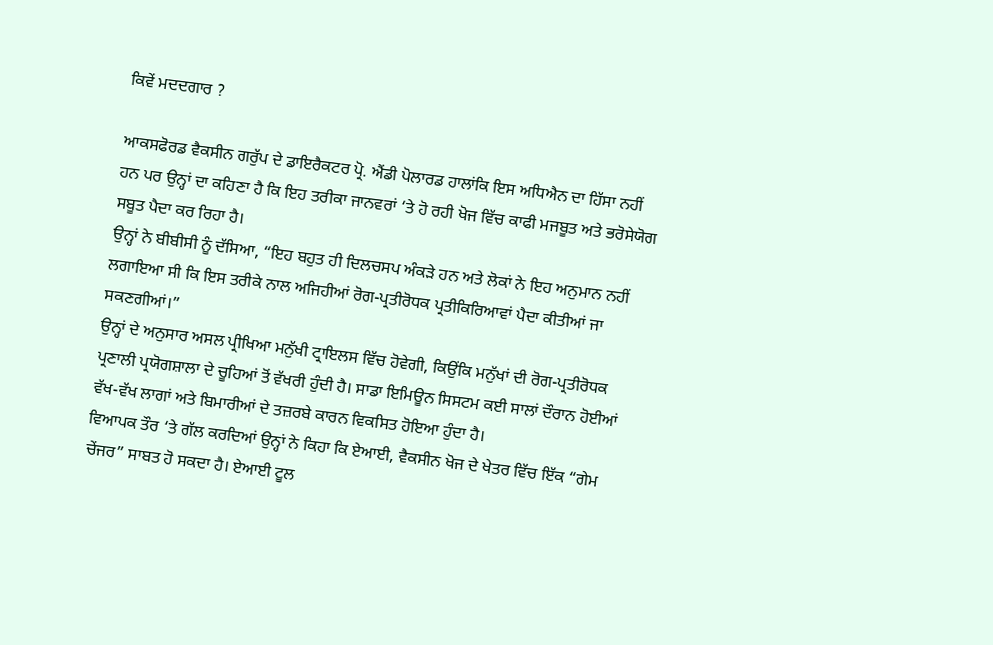ਕਿਵੇਂ ਮਦਦਗਾਰ ?

ਆਕਸਫੋਰਡ ਵੈਕਸੀਨ ਗਰੁੱਪ ਦੇ ਡਾਇਰੈਕਟਰ ਪ੍ਰੋ. ਐਂਡੀ ਪੋਲਾਰਡ ਹਾਲਾਂਕਿ ਇਸ ਅਧਿਐਨ ਦਾ ਹਿੱਸਾ ਨਹੀਂ ਹਨ ਪਰ ਉਨ੍ਹਾਂ ਦਾ ਕਹਿਣਾ ਹੈ ਕਿ ਇਹ ਤਰੀਕਾ ਜਾਨਵਰਾਂ ‘ਤੇ ਹੋ ਰਹੀ ਖੋਜ ਵਿੱਚ ਕਾਫੀ ਮਜਬੂਤ ਅਤੇ ਭਰੋਸੇਯੋਗ ਸਬੂਤ ਪੈਦਾ ਕਰ ਰਿਹਾ ਹੈ।
ਉਨ੍ਹਾਂ ਨੇ ਬੀਬੀਸੀ ਨੂੰ ਦੱਸਿਆ, “ਇਹ ਬਹੁਤ ਹੀ ਦਿਲਚਸਪ ਅੰਕੜੇ ਹਨ ਅਤੇ ਲੋਕਾਂ ਨੇ ਇਹ ਅਨੁਮਾਨ ਨਹੀਂ ਲਗਾਇਆ ਸੀ ਕਿ ਇਸ ਤਰੀਕੇ ਨਾਲ ਅਜਿਹੀਆਂ ਰੋਗ-ਪ੍ਰਤੀਰੋਧਕ ਪ੍ਰਤੀਕਿਰਿਆਵਾਂ ਪੈਦਾ ਕੀਤੀਆਂ ਜਾ ਸਕਣਗੀਆਂ।”
ਉਨ੍ਹਾਂ ਦੇ ਅਨੁਸਾਰ ਅਸਲ ਪ੍ਰੀਖਿਆ ਮਨੁੱਖੀ ਟ੍ਰਾਇਲਸ ਵਿੱਚ ਹੋਵੇਗੀ, ਕਿਉਂਕਿ ਮਨੁੱਖਾਂ ਦੀ ਰੋਗ-ਪ੍ਰਤੀਰੋਧਕ ਪ੍ਰਣਾਲੀ ਪ੍ਰਯੋਗਸ਼ਾਲਾ ਦੇ ਚੂਹਿਆਂ ਤੋਂ ਵੱਖਰੀ ਹੁੰਦੀ ਹੈ। ਸਾਡਾ ਇਮਿਊਨ ਸਿਸਟਮ ਕਈ ਸਾਲਾਂ ਦੌਰਾਨ ਹੋਈਆਂ ਵੱਖ-ਵੱਖ ਲਾਗਾਂ ਅਤੇ ਬਿਮਾਰੀਆਂ ਦੇ ਤਜ਼ਰਬੇ ਕਾਰਨ ਵਿਕਸਿਤ ਹੋਇਆ ਹੁੰਦਾ ਹੈ।
ਵਿਆਪਕ ਤੌਰ ‘ਤੇ ਗੱਲ ਕਰਦਿਆਂ ਉਨ੍ਹਾਂ ਨੇ ਕਿਹਾ ਕਿ ਏਆਈ, ਵੈਕਸੀਨ ਖੋਜ ਦੇ ਖੇਤਰ ਵਿੱਚ ਇੱਕ “ਗੇਮ ਚੇਂਜਰ” ਸਾਬਤ ਹੋ ਸਕਦਾ ਹੈ। ਏਆਈ ਟੂਲ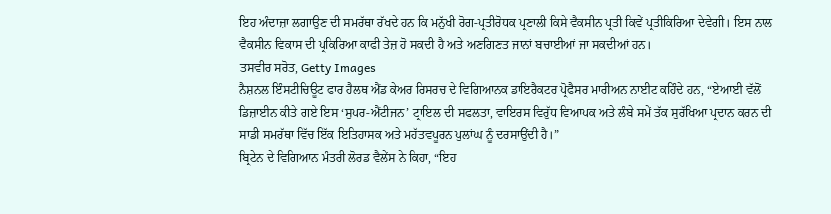ਇਹ ਅੰਦਾਜ਼ਾ ਲਗਾਉਣ ਦੀ ਸਮਰੱਥਾ ਰੱਖਦੇ ਹਨ ਕਿ ਮਨੁੱਖੀ ਰੋਗ-ਪ੍ਰਤੀਰੋਧਕ ਪ੍ਰਣਾਲੀ ਕਿਸੇ ਵੈਕਸੀਨ ਪ੍ਰਤੀ ਕਿਵੇਂ ਪ੍ਰਤੀਕਿਰਿਆ ਦੇਵੇਗੀ। ਇਸ ਨਾਲ ਵੈਕਸੀਨ ਵਿਕਾਸ ਦੀ ਪ੍ਰਕਿਰਿਆ ਕਾਫੀ ਤੇਜ਼ ਹੋ ਸਕਦੀ ਹੈ ਅਤੇ ਅਣਗਿਣਤ ਜਾਨਾਂ ਬਚਾਈਆਂ ਜਾ ਸਕਦੀਆਂ ਹਨ।
ਤਸਵੀਰ ਸਰੋਤ, Getty Images
ਨੈਸ਼ਨਲ ਇੰਸਟੀਚਿਊਟ ਫਾਰ ਹੈਲਥ ਐਂਡ ਕੇਅਰ ਰਿਸਰਚ ਦੇ ਵਿਗਿਆਨਕ ਡਾਇਰੈਕਟਰ ਪ੍ਰੋਫੈਸਰ ਮਾਰੀਅਨ ਨਾਈਟ ਕਹਿੰਦੇ ਹਨ, “ਏਆਈ ਵੱਲੋਂ ਡਿਜ਼ਾਈਨ ਕੀਤੇ ਗਏ ਇਸ ‘ਸੁਪਰ-ਐਂਟੀਜਨ’ ਟ੍ਰਾਇਲ ਦੀ ਸਫਲਤਾ, ਵਾਇਰਸ ਵਿਰੁੱਧ ਵਿਆਪਕ ਅਤੇ ਲੰਬੇ ਸਮੇਂ ਤੱਕ ਸੁਰੱਖਿਆ ਪ੍ਰਦਾਨ ਕਰਨ ਦੀ ਸਾਡੀ ਸਮਰੱਥਾ ਵਿੱਚ ਇੱਕ ਇਤਿਹਾਸਕ ਅਤੇ ਮਹੱਤਵਪੂਰਨ ਪੁਲਾਂਘ ਨੂੰ ਦਰਸਾਉਂਦੀ ਹੈ।”
ਬ੍ਰਿਟੇਨ ਦੇ ਵਿਗਿਆਨ ਮੰਤਰੀ ਲੋਰਡ ਵੈਲੇਂਸ ਨੇ ਕਿਹਾ, “ਇਹ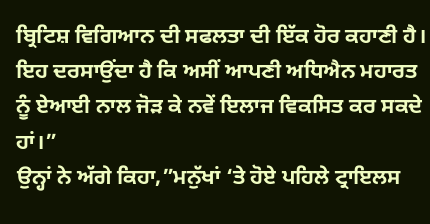ਬ੍ਰਿਟਿਸ਼ ਵਿਗਿਆਨ ਦੀ ਸਫਲਤਾ ਦੀ ਇੱਕ ਹੋਰ ਕਹਾਣੀ ਹੈ। ਇਹ ਦਰਸਾਉਂਦਾ ਹੈ ਕਿ ਅਸੀਂ ਆਪਣੀ ਅਧਿਐਨ ਮਹਾਰਤ ਨੂੰ ਏਆਈ ਨਾਲ ਜੋੜ ਕੇ ਨਵੇਂ ਇਲਾਜ ਵਿਕਸਿਤ ਕਰ ਸਕਦੇ ਹਾਂ।”
ਉਨ੍ਹਾਂ ਨੇ ਅੱਗੇ ਕਿਹਾ,”ਮਨੁੱਖਾਂ ‘ਤੇ ਹੋਏ ਪਹਿਲੇ ਟ੍ਰਾਇਲਸ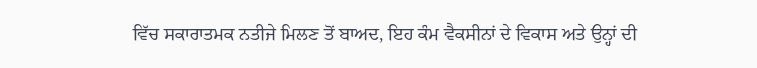ਵਿੱਚ ਸਕਾਰਾਤਮਕ ਨਤੀਜੇ ਮਿਲਣ ਤੋਂ ਬਾਅਦ, ਇਹ ਕੰਮ ਵੈਕਸੀਨਾਂ ਦੇ ਵਿਕਾਸ ਅਤੇ ਉਨ੍ਹਾਂ ਦੀ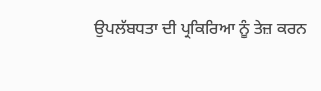ਉਪਲੱਬਧਤਾ ਦੀ ਪ੍ਰਕਿਰਿਆ ਨੂੰ ਤੇਜ਼ ਕਰਨ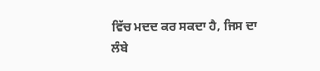ਵਿੱਚ ਮਦਦ ਕਰ ਸਕਦਾ ਹੈ, ਜਿਸ ਦਾ ਲੰਬੇ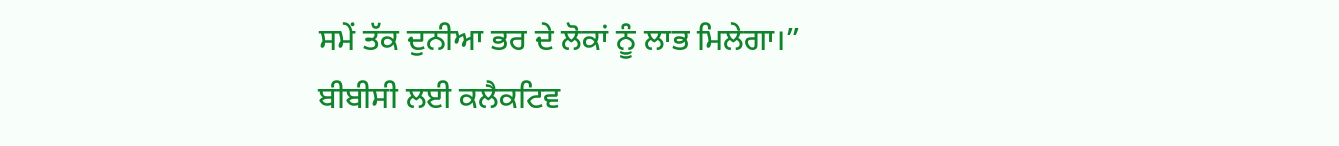ਸਮੇਂ ਤੱਕ ਦੁਨੀਆ ਭਰ ਦੇ ਲੋਕਾਂ ਨੂੰ ਲਾਭ ਮਿਲੇਗਾ।”
ਬੀਬੀਸੀ ਲਈ ਕਲੈਕਟਿਵ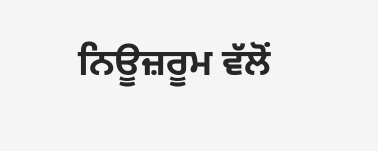ਨਿਊਜ਼ਰੂਮ ਵੱਲੋਂ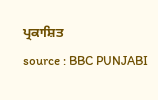ਪ੍ਰਕਾਸ਼ਿਤ
source : BBC PUNJABI